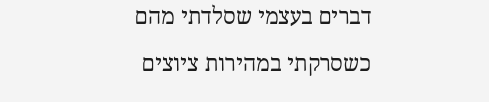דברים בעצמי שסלדתי מהם כשסרקתי במהירות ציוצים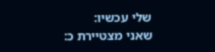שלי עכשיו:
שאני מצטיירת כ: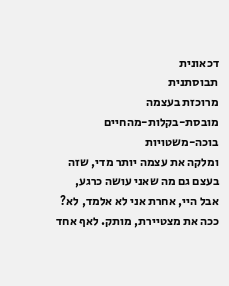דכאונית
תבוסתנית
מרוכזת בעצמה
מובסת-בקלות-מהחיים
בוכה-משטויות
ומלקה את עצמה יותר מדי, שזה בעצם גם מה שאני עושה כרגע, אבל היי, אחרת אני לא אלמד, לא?
ככה את מצטיירת, מותק. לאף אחד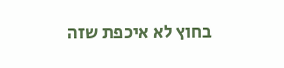בחוץ לא איכפת שזה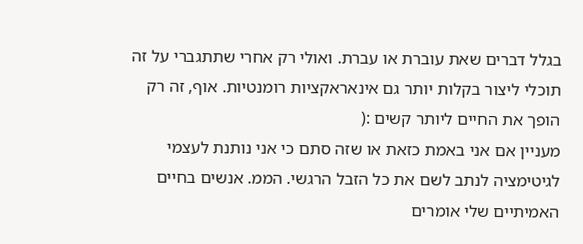בגלל דברים שאת עוברת או עברת. ואולי רק אחרי שתתגברי על זה תוכלי ליצור בקלות יותר גם אינאראקציות רומנטיות. אוף, זה רק הופך את החיים ליותר קשים :(
מעניין אם אני באמת כזאת או שזה סתם כי אני נותנת לעצמי לגיטימציה לנתב לשם את כל הזבל הרגשי. הממ. אנשים בחיים האמיתיים שלי אומרים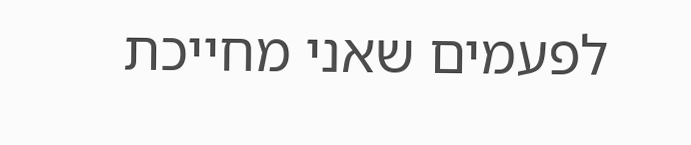לפעמים שאני מחייכת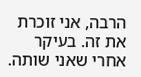הרבה, אני זוכרת את זה. בעיקר אחרי שאני שותה.